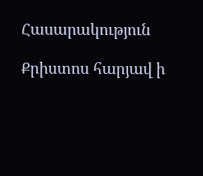Հասարակություն

Քրիստոս հարյավ ի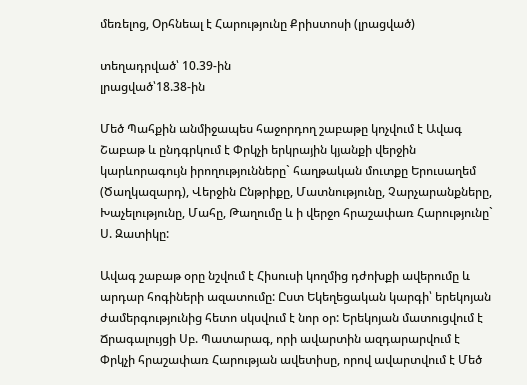մեռելոց, Օրհնեալ է Հարությունը Քրիստոսի (լրացված)

տեղադրված՝ 10.39-ին
լրացված՝18.38-ին

Մեծ Պահքին անմիջապես հաջորդող շաբաթը կոչվում է Ավագ Շաբաթ և ընդգրկում է Փրկչի երկրային կյանքի վերջին կարևորագույն իրողությունները` հաղթական մուտքը Երուսաղեմ (Ծաղկազարդ), Վերջին Ընթրիքը, Մատնությունը, Չարչարանքները, Խաչելությունը, Մահը, Թաղումը և ի վերջո հրաշափառ Հարությունը` Ս. Զատիկը:

Ավագ շաբաթ օրը նշվում է Հիսուսի կողմից դժոխքի ավերումը և արդար հոգիների ազատումը: Ըստ Եկեղեցական կարգի՝ երեկոյան ժամերգությունից հետո սկսվում է նոր օր: Երեկոյան մատուցվում է Ճրագալույցի Սբ. Պատարագ, որի ավարտին ազդարարվում է Փրկչի հրաշափառ Հարության ավետիսը, որով ավարտվում է Մեծ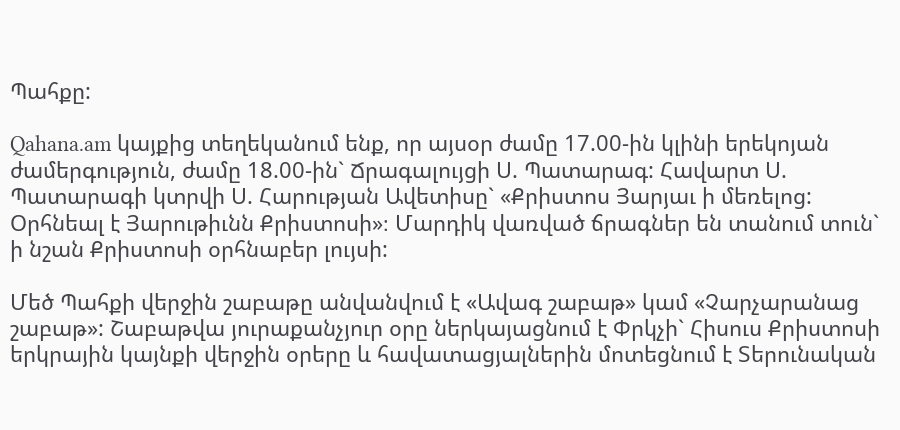Պահքը:

Qahana.am կայքից տեղեկանում ենք, որ այսօր ժամը 17.00-ին կլինի երեկոյան ժամերգություն, ժամը 18.00-ին` Ճրագալույցի Ս. Պատարագ: Հավարտ Ս. Պատարագի կտրվի Ս. Հարության Ավետիսը` «Քրիստոս Յարյաւ ի մեռելոց: Օրհնեալ է Յարութիւնն Քրիստոսի»։ Մարդիկ վառված ճրագներ են տանում տուն` ի նշան Քրիստոսի օրհնաբեր լույսի:

Մեծ Պահքի վերջին շաբաթը անվանվում է «Ավագ շաբաթ» կամ «Չարչարանաց շաբաթ»: Շաբաթվա յուրաքանչյուր օրը ներկայացնում է Փրկչի` Հիսուս Քրիստոսի երկրային կայնքի վերջին օրերը և հավատացյալներին մոտեցնում է Տերունական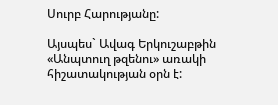Սուրբ Հարությանը:

Այսպես` Ավագ Երկուշաբթին «Անպտուղ թզենու» առակի հիշատակության օրն է: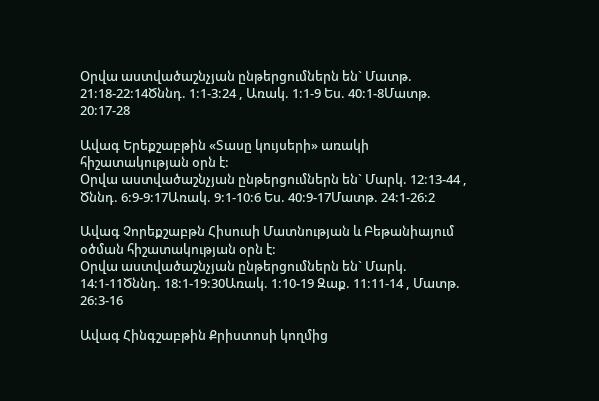Օրվա աստվածաշնչյան ընթերցումներն են` Մատթ. 21:18-22:14Ծննդ. 1:1-3:24 , Առակ. 1:1-9 Ես. 40:1-8Մատթ. 20:17-28

Ավագ Երեքշաբթին «Տասը կույսերի» առակի հիշատակության օրն է:
Օրվա աստվածաշնչյան ընթերցումներն են` Մարկ. 12:13-44 , Ծննդ. 6:9-9:17Առակ. 9:1-10:6 Ես. 40:9-17Մատթ. 24:1-26:2

Ավագ Չորեքշաբթն Հիսուսի Մատնության և Բեթանիայում օծման հիշատակության օրն է:
Օրվա աստվածաշնչյան ընթերցումներն են` Մարկ. 14:1-11Ծննդ. 18:1-19:30Առակ. 1:10-19 Զաք. 11:11-14 , Մատթ. 26:3-16

Ավագ Հինգշաբթին Քրիստոսի կողմից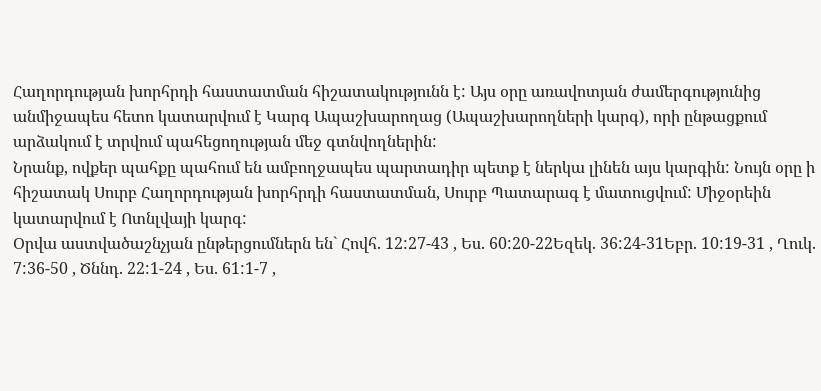Հաղորդության խորհրդի հաստատման հիշատակությունն է: Այս օրը առավոտյան ժամերգությունից անմիջապես հետո կատարվում է Կարգ Ապաշխարողաց (Ապաշխարողների կարգ), որի ընթացքում արձակում է տրվում պահեցողության մեջ գտնվողներին:
Նրանք, ովքեր պահքը պահում են ամբողջապես պարտադիր պետք է ներկա լինեն այս կարգին: Նույն օրը ի հիշատակ Սուրբ Հաղորդության խորհրդի հաստատման, Սուրբ Պատարագ է մատուցվում: Միջօրեին կատարվում է Ոտնլվայի կարգ:
Օրվա աստվածաշնչյան ընթերցումներն են` Հովհ. 12:27-43 , Ես. 60:20-22Եզեկ. 36:24-31Եբր. 10:19-31 , Ղուկ. 7:36-50 , Ծննդ. 22:1-24 , Ես. 61:1-7 ,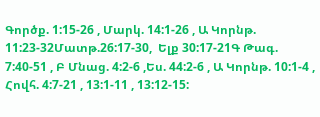Գործք. 1:15-26 , Մարկ. 14:1-26 , Ա Կորնթ. 11:23-32Մատթ.26:17-30,  Ելք 30:17-21Գ Թագ. 7:40-51 , Բ Մնաց. 4:2-6 ,Ես. 44:2-6 , Ա Կորնթ. 10:1-4 , Հովհ. 4:7-21 , 13:1-11 , 13:12-15: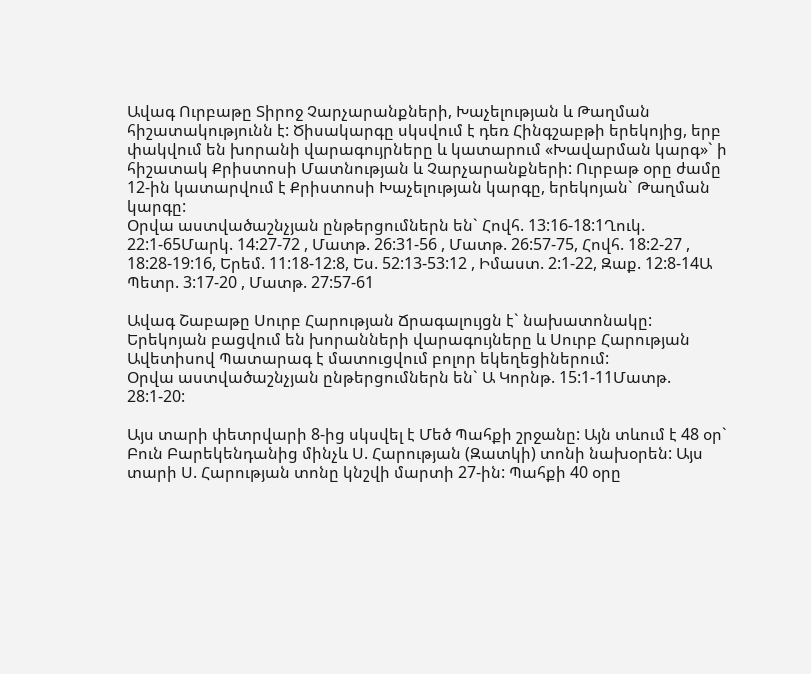Ավագ Ուրբաթը Տիրոջ Չարչարանքների, Խաչելության և Թաղման հիշատակությունն է: Ծիսակարգը սկսվում է դեռ Հինգշաբթի երեկոյից, երբ փակվում են խորանի վարագույրները և կատարում «Խավարման կարգ»` ի հիշատակ Քրիստոսի Մատնության և Չարչարանքների: Ուրբաթ օրը ժամը 12-ին կատարվում է Քրիստոսի Խաչելության կարգը, երեկոյան` Թաղման կարգը:
Օրվա աստվածաշնչյան ընթերցումներն են` Հովհ. 13:16-18:1Ղուկ. 22:1-65Մարկ. 14:27-72 , Մատթ. 26:31-56 , Մատթ. 26:57-75, Հովհ. 18:2-27 , 18:28-19:16, Երեմ. 11:18-12:8, Ես. 52:13-53:12 , Իմաստ. 2:1-22, Զաք. 12:8-14Ա Պետր. 3:17-20 , Մատթ. 27:57-61

Ավագ Շաբաթը Սուրբ Հարության Ճրագալույցն է` նախատոնակը: Երեկոյան բացվում են խորանների վարագույները և Սուրբ Հարության Ավետիսով Պատարագ է մատուցվում բոլոր եկեղեցիներում:
Օրվա աստվածաշնչյան ընթերցումներն են` Ա Կորնթ. 15:1-11Մատթ. 28:1-20:

Այս տարի փետրվարի 8-ից սկսվել է Մեծ Պահքի շրջանը: Այն տևում է 48 օր` Բուն Բարեկենդանից մինչև Ս. Հարության (Զատկի) տոնի նախօրեն: Այս տարի Ս. Հարության տոնը կնշվի մարտի 27-ին: Պահքի 40 օրը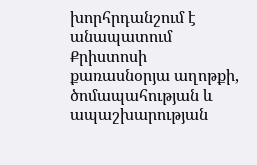խորհրդանշում է անապատում Քրիստոսի քառասնօրյա աղոթքի, ծոմապահության և ապաշխարության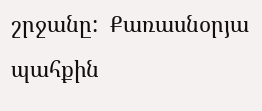շրջանը:  Քառասնօրյա պահքին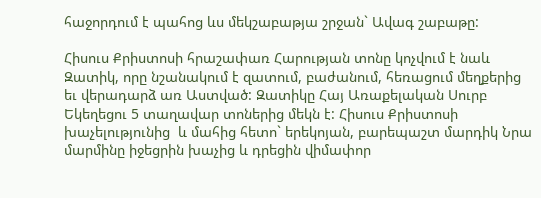հաջորդում է պահոց ևս մեկշաբաթյա շրջան` Ավագ շաբաթը:

Հիսուս Քրիստոսի հրաշափառ Հարության տոնը կոչվում է նաև Զատիկ, որը նշանակում է զատում, բաժանում, հեռացում մեղքերից եւ վերադարձ առ Աստված: Զատիկը Հայ Առաքելական Սուրբ Եկեղեցու 5 տաղավար տոներից մեկն է: Հիսուս Քրիստոսի խաչելությունից  և մահից հետո` երեկոյան, բարեպաշտ մարդիկ Նրա մարմինը իջեցրին խաչից և դրեցին վիմափոր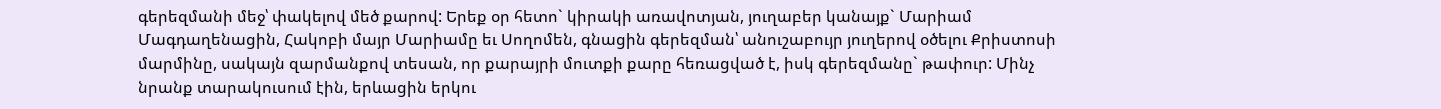գերեզմանի մեջ՝ փակելով մեծ քարով: Երեք օր հետո` կիրակի առավոտյան, յուղաբեր կանայք` Մարիամ Մագդաղենացին, Հակոբի մայր Մարիամը եւ Սողոմեն, գնացին գերեզման՝ անուշաբույր յուղերով օծելու Քրիստոսի մարմինը, սակայն զարմանքով տեսան, որ քարայրի մուտքի քարը հեռացված է, իսկ գերեզմանը` թափուր: Մինչ նրանք տարակուսում էին, երևացին երկու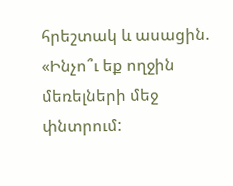հրեշտակ և ասացին. «Ինչո՞ւ եք ողջին մեռելների մեջ փնտրում: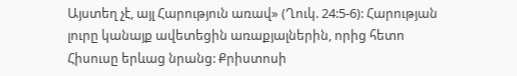Այստեղ չէ, այլ Հարություն առավ» (Ղուկ. 24:5-6): Հարության լուրը կանայք ավետեցին առաքյալներին, որից հետո Հիսուսը երևաց նրանց: Քրիստոսի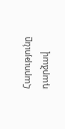Հարությունը դարձավ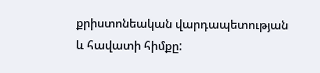քրիստոնեական վարդապետության և հավատի հիմքը: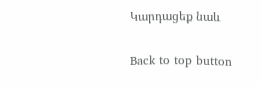Կարդացեք նաև

Back to top button